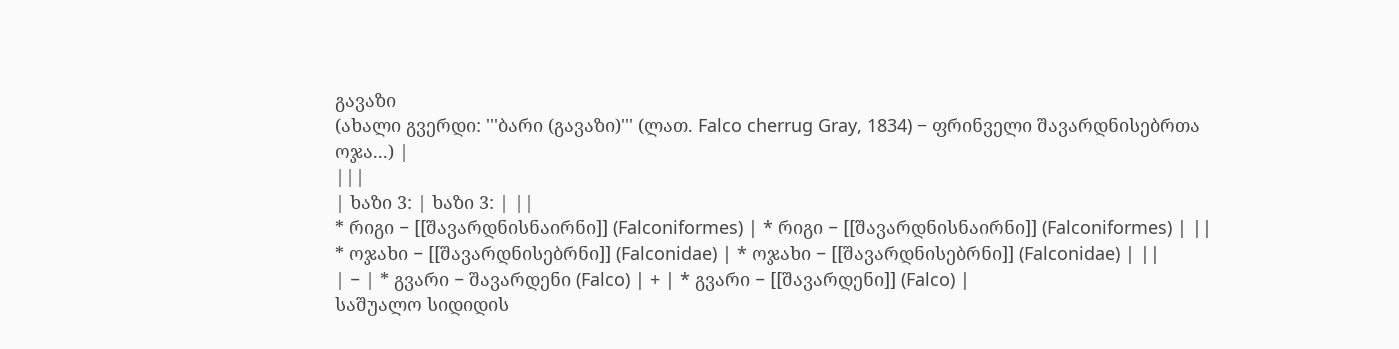გავაზი
(ახალი გვერდი: '''ბარი (გავაზი)''' (ლათ. Falco cherrug Gray, 1834) − ფრინველი შავარდნისებრთა ოჯა...) |
|||
| ხაზი 3: | ხაზი 3: | ||
* რიგი − [[შავარდნისნაირნი]] (Falconiformes) | * რიგი − [[შავარდნისნაირნი]] (Falconiformes) | ||
* ოჯახი − [[შავარდნისებრნი]] (Falconidae) | * ოჯახი − [[შავარდნისებრნი]] (Falconidae) | ||
| − | * გვარი − შავარდენი (Falco) | + | * გვარი − [[შავარდენი]] (Falco) |
საშუალო სიდიდის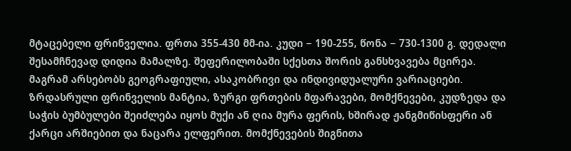მტაცებელი ფრინველია. ფრთა 355-430 მმ-ია. კუდი − 190-255, წონა − 730-1300 გ. დედალი შესამჩნევად დიდია მამალზე. შეფერილობაში სქესთა შორის განსხვავება მცირეა. მაგრამ არსებობს გეოგრაფიული, ასაკობრივი და ინდივიდუალური ვარიაციები. ზრდასრული ფრინველის მანტია, ზურგი ფრთების მფარავები, მომქნევები, კუდზედა და საჭის ბუმბულები შეიძლება იყოს მუქი ან ღია მურა ფერის, ხშირად ჟანგმიწისფერი ან ქარცი არშიებით და ნაცარა ელფერით. მომქნევების შიგნითა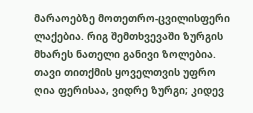მარაოებზე მოთეთრო-ცვილისფერი ლაქებია. რიგ შემთხვევაში ზურგის მხარეს ნათელი განივი ზოლებია. თავი თითქმის ყოველთვის უფრო ღია ფერისაა, ვიდრე ზურგი; კიდევ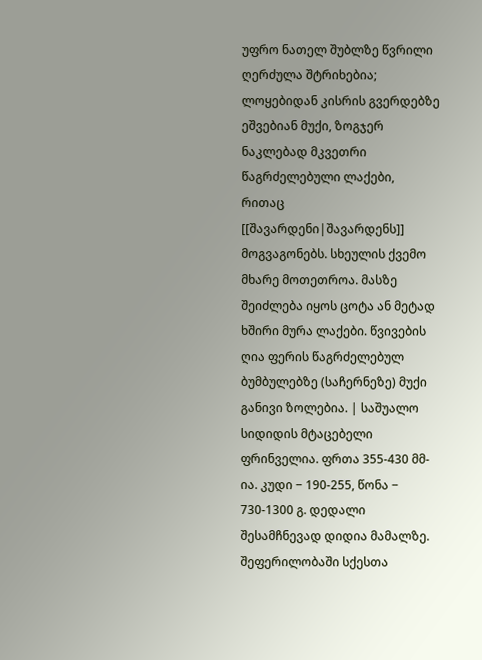უფრო ნათელ შუბლზე წვრილი ღერძულა შტრიხებია; ლოყებიდან კისრის გვერდებზე ეშვებიან მუქი, ზოგჯერ ნაკლებად მკვეთრი წაგრძელებული ლაქები, რითაც [[შავარდენი|შავარდენს]] მოგვაგონებს. სხეულის ქვემო მხარე მოთეთროა. მასზე შეიძლება იყოს ცოტა ან მეტად ხშირი მურა ლაქები. წვივების ღია ფერის წაგრძელებულ ბუმბულებზე (საჩერნეზე) მუქი განივი ზოლებია. | საშუალო სიდიდის მტაცებელი ფრინველია. ფრთა 355-430 მმ-ია. კუდი − 190-255, წონა − 730-1300 გ. დედალი შესამჩნევად დიდია მამალზე. შეფერილობაში სქესთა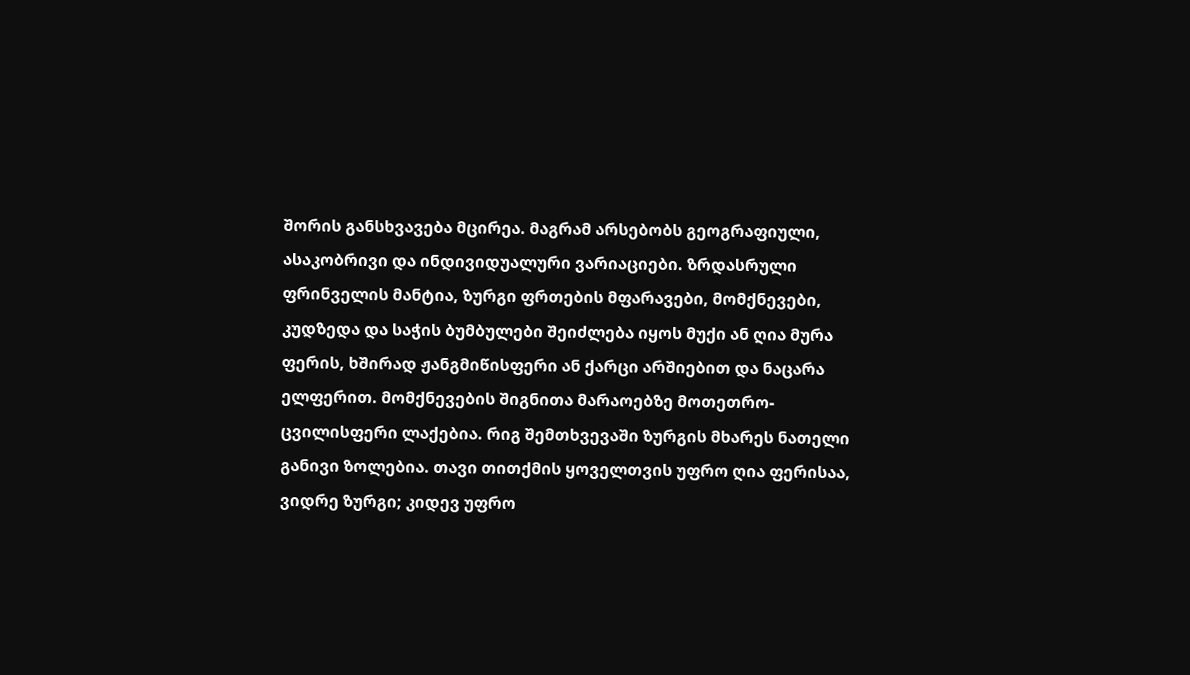შორის განსხვავება მცირეა. მაგრამ არსებობს გეოგრაფიული, ასაკობრივი და ინდივიდუალური ვარიაციები. ზრდასრული ფრინველის მანტია, ზურგი ფრთების მფარავები, მომქნევები, კუდზედა და საჭის ბუმბულები შეიძლება იყოს მუქი ან ღია მურა ფერის, ხშირად ჟანგმიწისფერი ან ქარცი არშიებით და ნაცარა ელფერით. მომქნევების შიგნითა მარაოებზე მოთეთრო-ცვილისფერი ლაქებია. რიგ შემთხვევაში ზურგის მხარეს ნათელი განივი ზოლებია. თავი თითქმის ყოველთვის უფრო ღია ფერისაა, ვიდრე ზურგი; კიდევ უფრო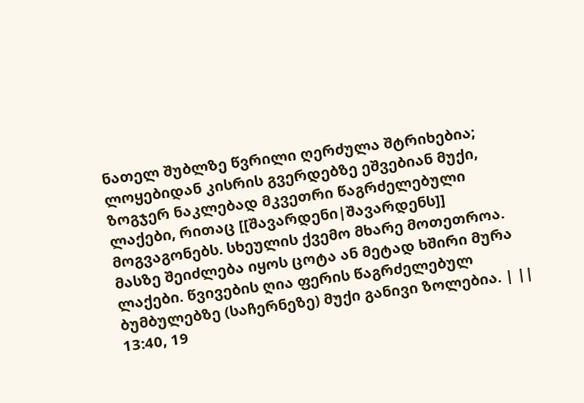ნათელ შუბლზე წვრილი ღერძულა შტრიხებია; ლოყებიდან კისრის გვერდებზე ეშვებიან მუქი, ზოგჯერ ნაკლებად მკვეთრი წაგრძელებული ლაქები, რითაც [[შავარდენი|შავარდენს]] მოგვაგონებს. სხეულის ქვემო მხარე მოთეთროა. მასზე შეიძლება იყოს ცოტა ან მეტად ხშირი მურა ლაქები. წვივების ღია ფერის წაგრძელებულ ბუმბულებზე (საჩერნეზე) მუქი განივი ზოლებია. | ||
13:40, 19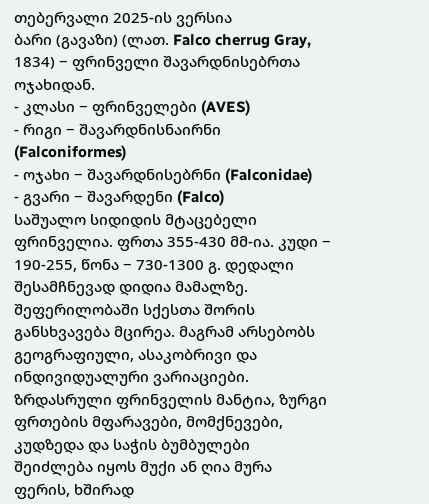თებერვალი 2025-ის ვერსია
ბარი (გავაზი) (ლათ. Falco cherrug Gray, 1834) − ფრინველი შავარდნისებრთა ოჯახიდან.
- კლასი − ფრინველები (AVES)
- რიგი − შავარდნისნაირნი (Falconiformes)
- ოჯახი − შავარდნისებრნი (Falconidae)
- გვარი − შავარდენი (Falco)
საშუალო სიდიდის მტაცებელი ფრინველია. ფრთა 355-430 მმ-ია. კუდი − 190-255, წონა − 730-1300 გ. დედალი შესამჩნევად დიდია მამალზე. შეფერილობაში სქესთა შორის განსხვავება მცირეა. მაგრამ არსებობს გეოგრაფიული, ასაკობრივი და ინდივიდუალური ვარიაციები. ზრდასრული ფრინველის მანტია, ზურგი ფრთების მფარავები, მომქნევები, კუდზედა და საჭის ბუმბულები შეიძლება იყოს მუქი ან ღია მურა ფერის, ხშირად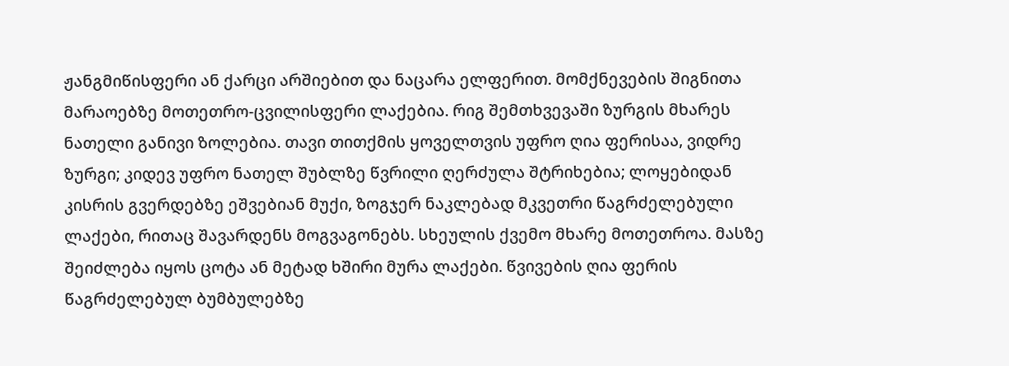ჟანგმიწისფერი ან ქარცი არშიებით და ნაცარა ელფერით. მომქნევების შიგნითა მარაოებზე მოთეთრო-ცვილისფერი ლაქებია. რიგ შემთხვევაში ზურგის მხარეს ნათელი განივი ზოლებია. თავი თითქმის ყოველთვის უფრო ღია ფერისაა, ვიდრე ზურგი; კიდევ უფრო ნათელ შუბლზე წვრილი ღერძულა შტრიხებია; ლოყებიდან კისრის გვერდებზე ეშვებიან მუქი, ზოგჯერ ნაკლებად მკვეთრი წაგრძელებული ლაქები, რითაც შავარდენს მოგვაგონებს. სხეულის ქვემო მხარე მოთეთროა. მასზე შეიძლება იყოს ცოტა ან მეტად ხშირი მურა ლაქები. წვივების ღია ფერის წაგრძელებულ ბუმბულებზე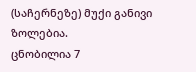(საჩერნეზე) მუქი განივი ზოლებია.
ცნობილია 7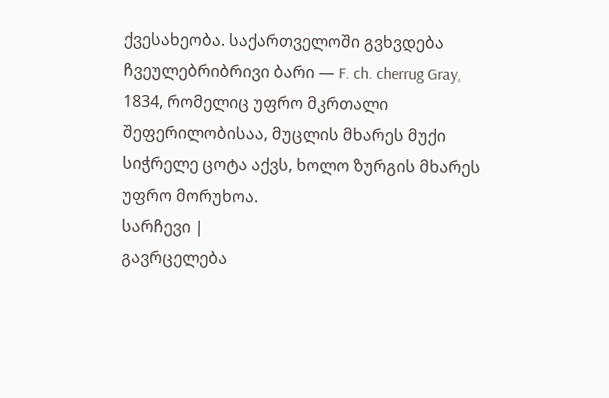ქვესახეობა. საქართველოში გვხვდება ჩვეულებრიბრივი ბარი — F. ch. cherrug Gray, 1834, რომელიც უფრო მკრთალი შეფერილობისაა, მუცლის მხარეს მუქი სიჭრელე ცოტა აქვს, ხოლო ზურგის მხარეს უფრო მორუხოა.
სარჩევი |
გავრცელება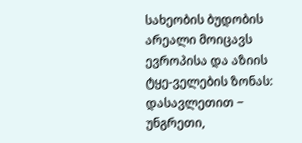სახეობის ბუდობის არეალი მოიცავს ევროპისა და აზიის ტყე-ველების ზონას: დასავლეთით − უნგრეთი,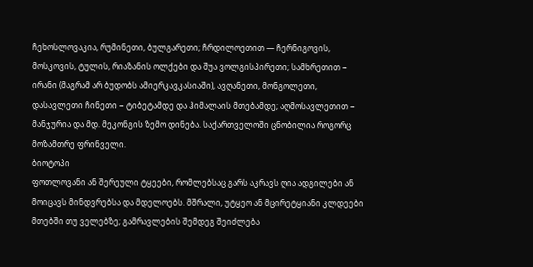ჩეხოსლოვაკია, რუმინეთი, ბულგარეთი; ჩრდილოეთით — ჩერნიგოვის, მოსკოვის, ტულის, რიაზანის ოლქები და შუა ვოლგისპირეთი; სამხრეთით − ირანი (მაგრამ არ ბუდობს ამიერკავკასიაში), ავღანეთი, მონგოლეთი, დასავლეთი ჩინეთი − ტიბეტამდე და ჰიმალაის მთებამდე; აღმოსავლეთით − მანჯურია და მდ. მეკონგის ზემო დინება. საქართველოში ცნობილია როგორც მოზამთრე ფრინველი.
ბიოტოპი
ფოთლოვანი ან შერეული ტყეები, რომლებსაც გარს აკრავს ღია ადგილები ან მოიცავს მინდვრებსა და მდელოებს. მშრალი, უტყეო ან მცირეტყიანი კლდეები მთებში თუ ველებზე; გამრავლების შემდეგ შეიძლება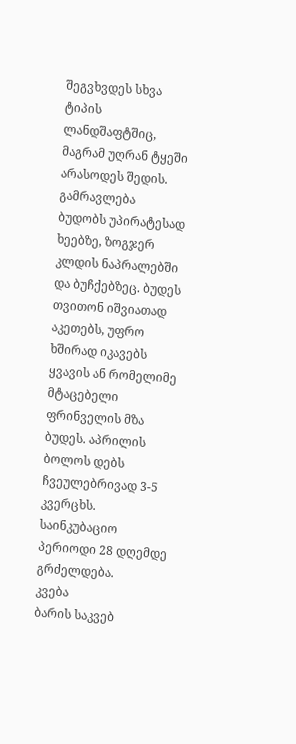შეგვხვდეს სხვა ტიპის ლანდშაფტშიც, მაგრამ უღრან ტყეში არასოდეს შედის.
გამრავლება
ბუდობს უპირატესად ხეებზე, ზოგჯერ კლდის ნაპრალებში და ბუჩქებზეც. ბუდეს თვითონ იშვიათად აკეთებს, უფრო ხშირად იკავებს ყვავის ან რომელიმე მტაცებელი ფრინველის მზა ბუდეს. აპრილის ბოლოს დებს ჩვეულებრივად 3-5 კვერცხს. საინკუბაციო პერიოდი 28 დღემდე გრძელდება.
კვება
ბარის საკვებ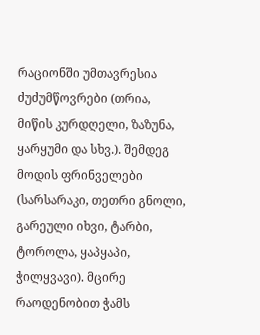რაციონში უმთავრესია ძუძუმწოვრები (თრია, მიწის კურდღელი, ზაზუნა, ყარყუმი და სხვ.). შემდეგ მოდის ფრინველები (სარსარაკი, თეთრი გნოლი, გარეული იხვი, ტარბი, ტოროლა, ყაპყაპი, ჭილყვავი). მცირე რაოდენობით ჭამს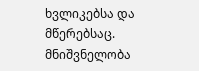ხვლიკებსა და მწერებსაც.
მნიშვნელობა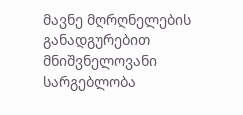მავნე მღრღნელების განადგურებით მნიშვნელოვანი სარგებლობა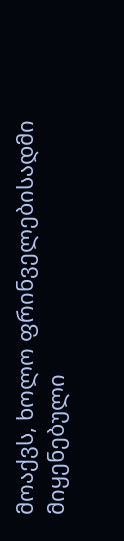მოაქვს, ხოლო ფრინველებისადმი მიყენებული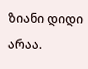ზიანი დიდი არაა.